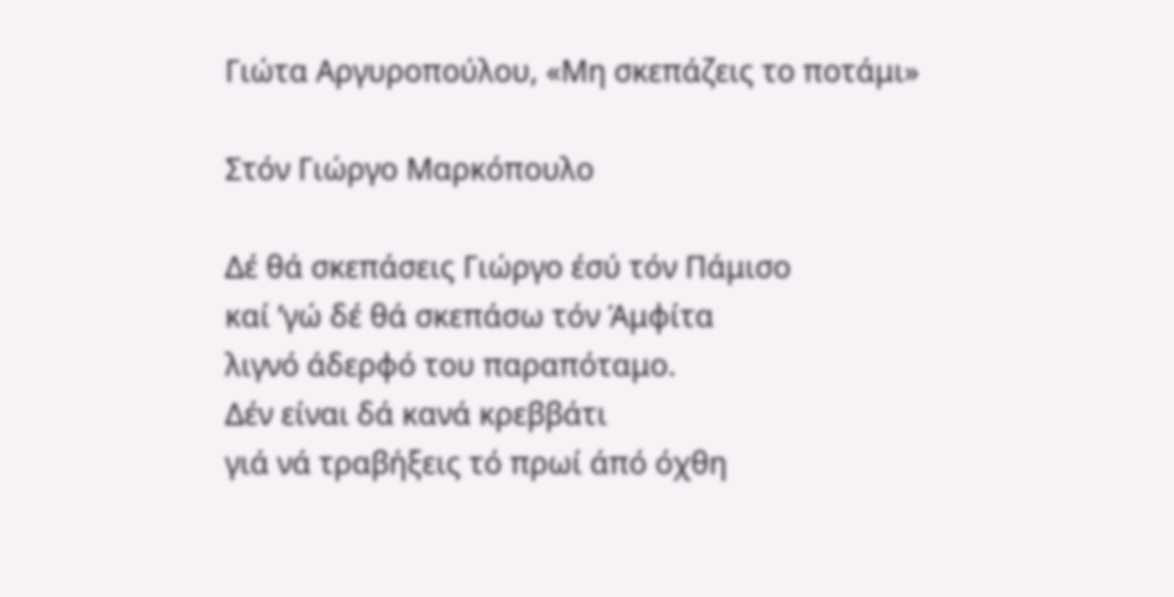Γιώτα Αργυροπούλου, «Μη σκεπάζεις το ποτάμι»

Στόν Γιώργο Μαρκόπουλο

Δέ θά σκεπάσεις Γιώργο έσύ τόν Πάμισο
καί ’γώ δέ θά σκεπάσω τόν Άμφίτα
λιγνό άδερφό του παραπόταμο.
Δέν είναι δά κανά κρεββάτι
γιά νά τραβήξεις τό πρωί άπό όχθη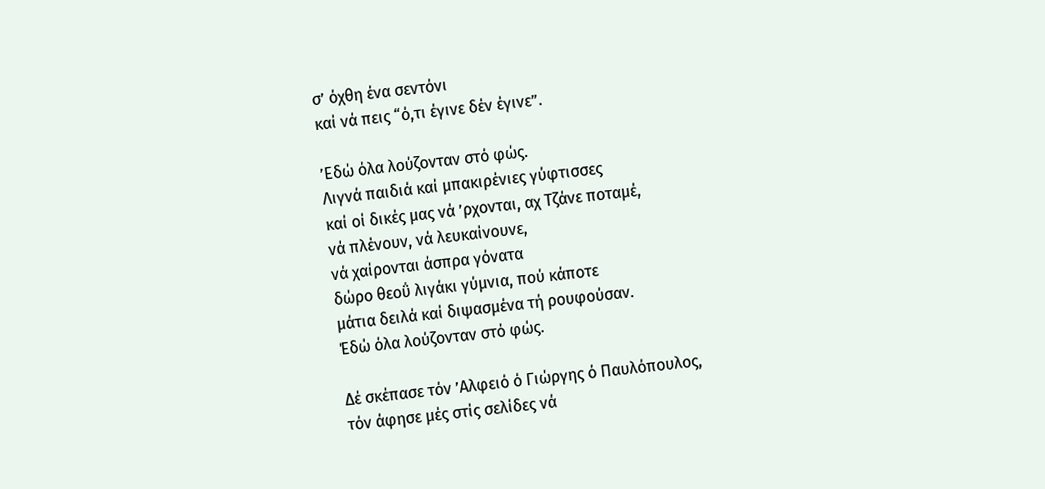σ’ όχθη ένα σεντόνι
καί νά πεις “ό,τι έγινε δέν έγινε”.

’Εδώ όλα λούζονταν στό φώς.
Λιγνά παιδιά καί μπακιρένιες γύφτισσες
καί οί δικές μας νά ’ρχονται, αχ Τζάνε ποταμέ,
νά πλένουν, νά λευκαίνουνε,
νά χαίρονται άσπρα γόνατα
δώρο θεοΰ λιγάκι γύμνια, πού κάποτε
μάτια δειλά καί διψασμένα τή ρουφούσαν.
Έδώ όλα λούζονταν στό φώς.

Δέ σκέπασε τόν ’Αλφειό ό Γιώργης ό Παυλόπουλος,
τόν άφησε μές στίς σελίδες νά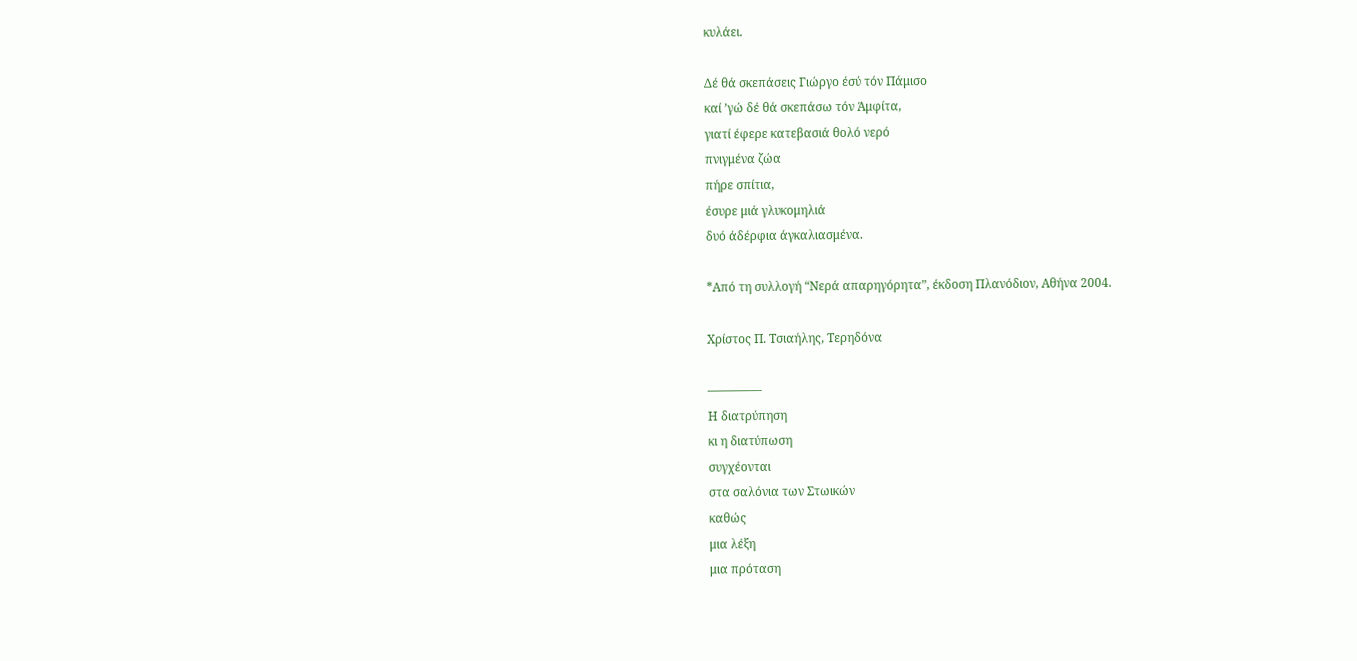κυλάει.

Δέ θά σκεπάσεις Γιώργο έσύ τόν Πάμισο
καί ’γώ δέ θά σκεπάσω τόν Άμφίτα,
γιατί έφερε κατεβασιά θολό νερό
πνιγμένα ζώα
πήρε σπίτια,
έσυρε μιά γλυκομηλιά
δυό άδέρφια άγκαλιασμένα.

*Από τη συλλογή “Νερά απαρηγόρητα”, έκδοση Πλανόδιον, Αθήνα 2004.

Χρίστος Π. Τσιαήλης, Τερηδόνα

————–
Η διατρύπηση
κι η διατύπωση
συγχέονται
στα σαλόνια των Στωικών
καθώς
μια λέξη
μια πρόταση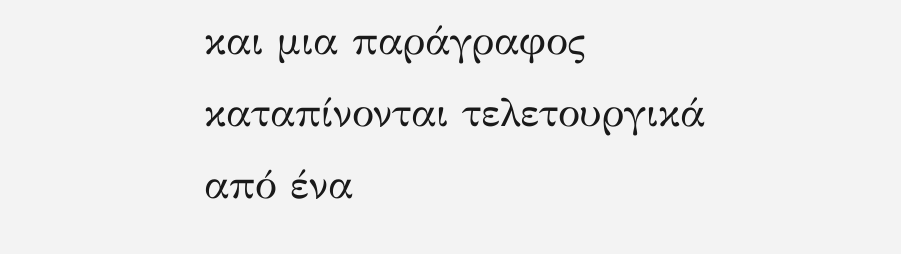και μια παράγραφος
καταπίνονται τελετουργικά
από ένα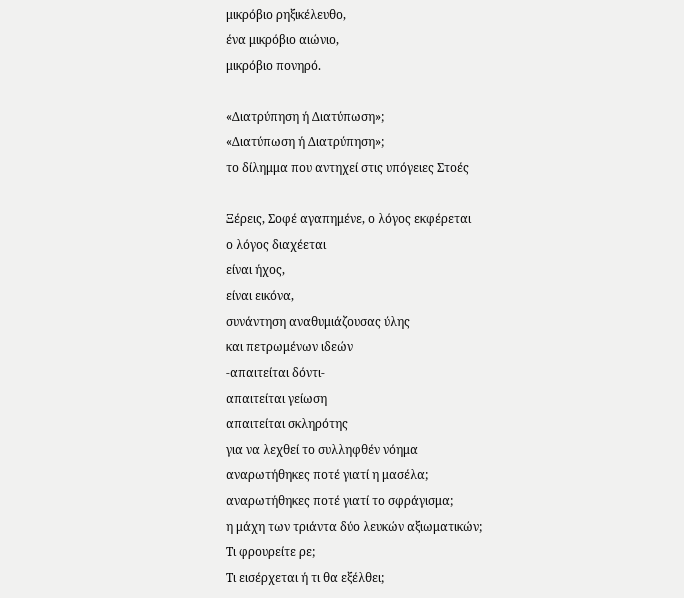μικρόβιο ρηξικέλευθο,
ένα μικρόβιο αιώνιο,
μικρόβιο πονηρό.

«Διατρύπηση ή Διατύπωση»;
«Διατύπωση ή Διατρύπηση»;
το δίλημμα που αντηχεί στις υπόγειες Στοές

Ξέρεις, Σοφέ αγαπημένε, ο λόγος εκφέρεται
ο λόγος διαχέεται
είναι ήχος,
είναι εικόνα,
συνάντηση αναθυμιάζουσας ύλης
και πετρωμένων ιδεών
-απαιτείται δόντι-
απαιτείται γείωση
απαιτείται σκληρότης
για να λεχθεί το συλληφθέν νόημα
αναρωτήθηκες ποτέ γιατί η μασέλα;
αναρωτήθηκες ποτέ γιατί το σφράγισμα;
η μάχη των τριάντα δύο λευκών αξιωματικών;
Τι φρουρείτε ρε;
Τι εισέρχεται ή τι θα εξέλθει;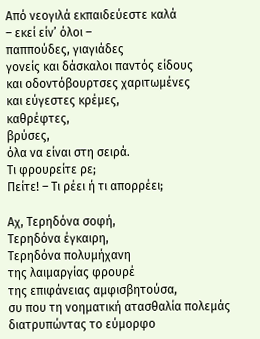Από νεογιλά εκπαιδεύεστε καλά
– εκεί είν’ όλοι –
παππούδες, γιαγιάδες
γονείς και δάσκαλοι παντός είδους
και οδοντόβουρτσες χαριτωμένες
και εύγεστες κρέμες,
καθρέφτες,
βρύσες,
όλα να είναι στη σειρά.
Τι φρουρείτε ρε;
Πείτε! – Τι ρέει ή τι απορρέει;

Αχ, Τερηδόνα σοφή,
Τερηδόνα έγκαιρη,
Τερηδόνα πολυμήχανη
της λαιμαργίας φρουρέ
της επιφάνειας αμφισβητούσα,
συ που τη νοηματική ατασθαλία πολεμάς
διατρυπώντας το εύμορφο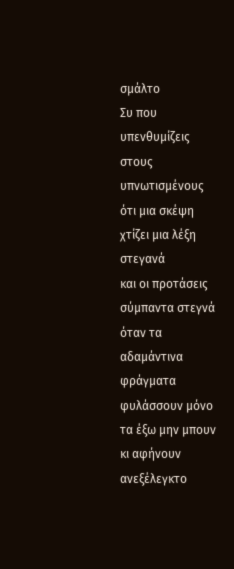σμάλτο
Συ που υπενθυμίζεις στους υπνωτισμένους
ότι μια σκέψη χτίζει μια λέξη στεγανά
και οι προτάσεις σύμπαντα στεγνά
όταν τα αδαμάντινα φράγματα
φυλάσσουν μόνο τα έξω μην μπουν
κι αφήνουν ανεξέλεγκτο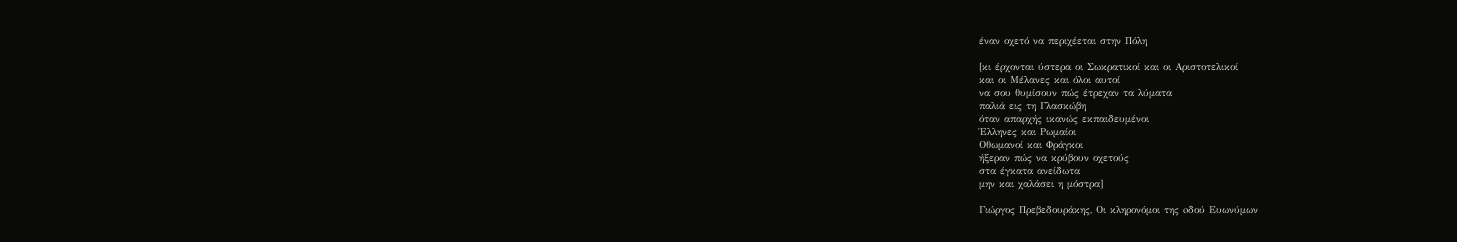έναν οχετό να περιχέεται στην Πόλη

[κι έρχονται ύστερα οι Σωκρατικοί και οι Αριστοτελικοί
και οι Μέλανες και όλοι αυτοί
να σου θυμίσουν πώς έτρεχαν τα λύματα
παλιά εις τη Γλασκώβη
όταν απαρχής ικανώς εκπαιδευμένοι
Έλληνες και Ρωμαίοι
Οθωμανοί και Φράγκοι
ήξεραν πώς να κρύβουν οχετούς
στα έγκατα ανείδωτα
μην και χαλάσει η μόστρα]

Γιώργος Πρεβεδουράκης, Οι κληρονόμοι της oδού Ευωνύμων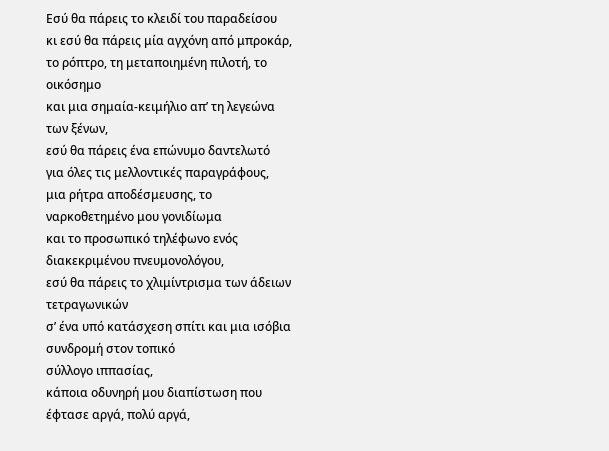Εσύ θα πάρεις το κλειδί του παραδείσου
κι εσύ θα πάρεις μία αγχόνη από μπροκάρ,
το ρόπτρο, τη μεταποιημένη πιλοτή, το οικόσημο
και μια σημαία-κειμήλιο απ’ τη λεγεώνα των ξένων,
εσύ θα πάρεις ένα επώνυμο δαντελωτό
για όλες τις μελλοντικές παραγράφους,
μια ρήτρα αποδέσμευσης, το ναρκοθετημένο μου γονιδίωμα
και το προσωπικό τηλέφωνο ενός διακεκριμένου πνευμονολόγου,
εσύ θα πάρεις το χλιμίντρισμα των άδειων τετραγωνικών
σ’ ένα υπό κατάσχεση σπίτι και μια ισόβια συνδρομή στον τοπικό
σύλλογο ιππασίας,
κάποια οδυνηρή μου διαπίστωση που έφτασε αργά, πολύ αργά,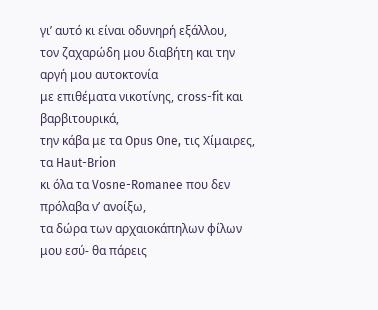γι’ αυτό κι είναι οδυνηρή εξάλλου,
τον ζαχαρώδη μου διαβήτη και την αργή μου αυτοκτονία
με επιθέματα νικοτίνης, cross-fit και βαρβιτουρικά,
την κάβα με τα Opus One, τις Χίμαιρες, τα Haut-Brion
κι όλα τα Vosne-Romanee που δεν πρόλαβα ν’ ανοίξω,
τα δώρα των αρχαιοκάπηλων φίλων μου εσύ- θα πάρεις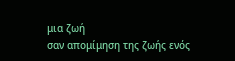μια ζωή
σαν απομίμηση της ζωής ενός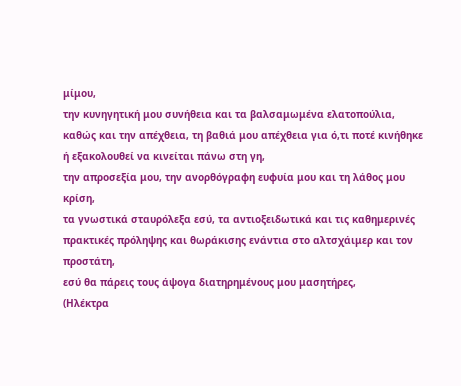μίμου,
την κυνηγητική μου συνήθεια και τα βαλσαμωμένα ελατοπούλια,
καθώς και την απέχθεια, τη βαθιά μου απέχθεια για ό,τι ποτέ κινήθηκε
ή εξακολουθεί να κινείται πάνω στη γη,
την απροσεξία μου, την ανορθόγραφη ευφυία μου και τη λάθος μου κρίση,
τα γνωστικά σταυρόλεξα εσύ, τα αντιοξειδωτικά και τις καθημερινές πρακτικές πρόληψης και θωράκισης ενάντια στο αλτσχάιμερ και τον προστάτη,
εσύ θα πάρεις τους άψογα διατηρημένους μου μασητήρες,
(Ηλέκτρα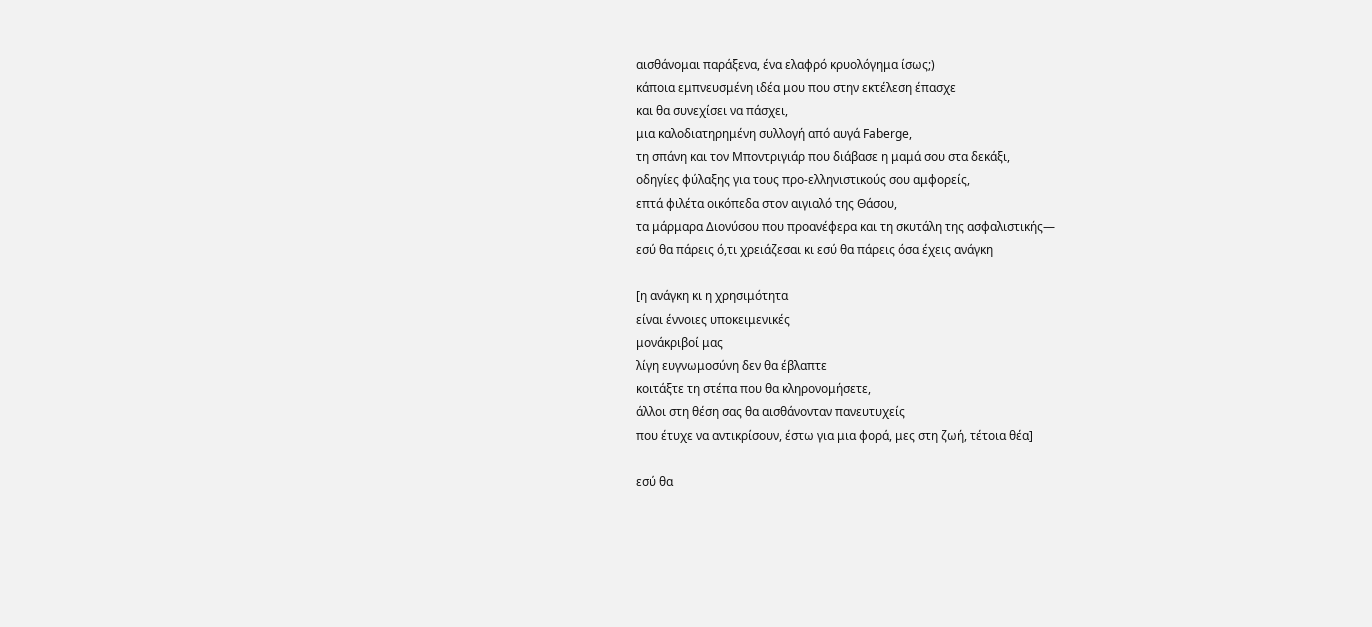αισθάνομαι παράξενα, ένα ελαφρό κρυολόγημα ίσως;)
κάποια εμπνευσμένη ιδέα μου που στην εκτέλεση έπασχε
και θα συνεχίσει να πάσχει,
μια καλοδιατηρημένη συλλογή από αυγά Faberge,
τη σπάνη και τον Μποντριγιάρ που διάβασε η μαμά σου στα δεκάξι,
οδηγίες φύλαξης για τους προ-ελληνιστικούς σου αμφορείς,
επτά φιλέτα οικόπεδα στον αιγιαλό της Θάσου,
τα μάρμαρα Διονύσου που προανέφερα και τη σκυτάλη της ασφαλιστικής—
εσύ θα πάρεις ό,τι χρειάζεσαι κι εσύ θα πάρεις όσα έχεις ανάγκη

[η ανάγκη κι η χρησιμότητα
είναι έννοιες υποκειμενικές
μονάκριβοί μας
λίγη ευγνωμοσύνη δεν θα έβλαπτε
κοιτάξτε τη στέπα που θα κληρονομήσετε,
άλλοι στη θέση σας θα αισθάνονταν πανευτυχείς
που έτυχε να αντικρίσουν, έστω για μια φορά, μες στη ζωή, τέτοια θέα]

εσύ θα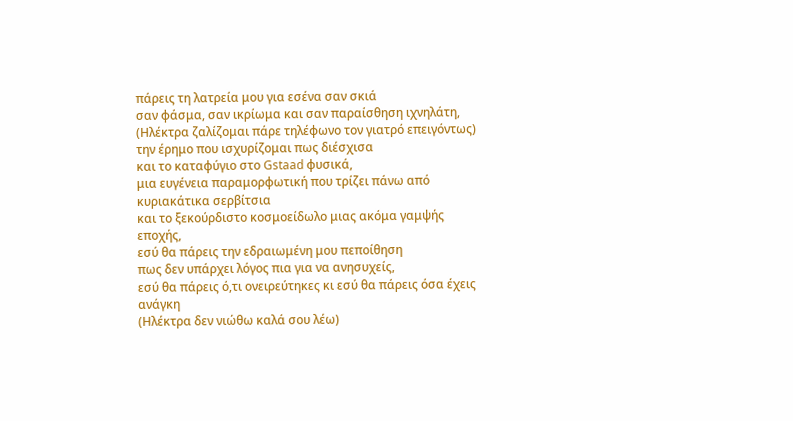πάρεις τη λατρεία μου για εσένα σαν σκιά
σαν φάσμα, σαν ικρίωμα και σαν παραίσθηση ιχνηλάτη,
(Ηλέκτρα ζαλίζομαι πάρε τηλέφωνο τον γιατρό επειγόντως)
την έρημο που ισχυρίζομαι πως διέσχισα
και το καταφύγιο στο Gstaad φυσικά,
μια ευγένεια παραμορφωτική που τρίζει πάνω από κυριακάτικα σερβίτσια
και το ξεκούρδιστο κοσμοείδωλο μιας ακόμα γαμψής εποχής,
εσύ θα πάρεις την εδραιωμένη μου πεποίθηση
πως δεν υπάρχει λόγος πια για να ανησυχείς,
εσύ θα πάρεις ό,τι ονειρεύτηκες κι εσύ θα πάρεις όσα έχεις ανάγκη
(Ηλέκτρα δεν νιώθω καλά σου λέω)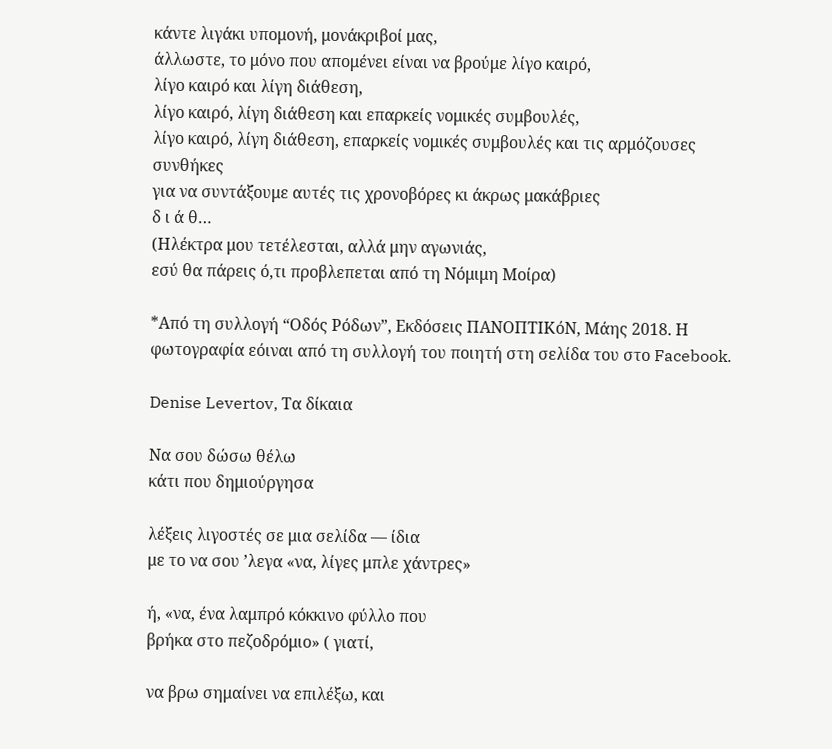κάντε λιγάκι υπομονή, μονάκριβοί μας,
άλλωστε, το μόνο που απομένει είναι να βρούμε λίγο καιρό,
λίγο καιρό και λίγη διάθεση,
λίγο καιρό, λίγη διάθεση και επαρκείς νομικές συμβουλές,
λίγο καιρό, λίγη διάθεση, επαρκείς νομικές συμβουλές και τις αρμόζουσες συνθήκες
για να συντάξουμε αυτές τις χρονοβόρες κι άκρως μακάβριες
δ ι ά θ…
(Ηλέκτρα μου τετέλεσται, αλλά μην αγωνιάς,
εσύ θα πάρεις ό,τι προβλεπεται από τη Νόμιμη Μοίρα)

*Από τη συλλογή “Οδός Ρόδων”, Εκδόσεις ΠΑΝΟΠΤΙΚόΝ, Μάης 2018. Η φωτογραφία εόιναι από τη συλλογή του ποιητή στη σελίδα του στο Facebook.

Denise Levertov, Τα δίκαια

Να σου δώσω θέλω
κάτι που δημιούργησα

λέξεις λιγοστές σε μια σελίδα — ίδια
με το να σου ’λεγα «να, λίγες μπλε χάντρες»

ή, «να, ένα λαμπρό κόκκινο φύλλο που
βρήκα στο πεζοδρόμιο» ( γιατί,

να βρω σημαίνει να επιλέξω, και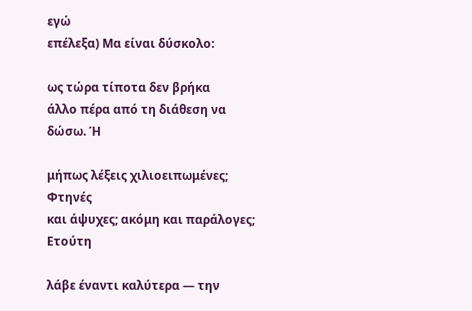εγώ
επέλεξα) Μα είναι δύσκολο:

ως τώρα τίποτα δεν βρήκα
άλλο πέρα από τη διάθεση να δώσω. Ή

μήπως λέξεις χιλιοειπωμένες; Φτηνές
και άψυχες; ακόμη και παράλογες;
Ετούτη

λάβε έναντι καλύτερα — την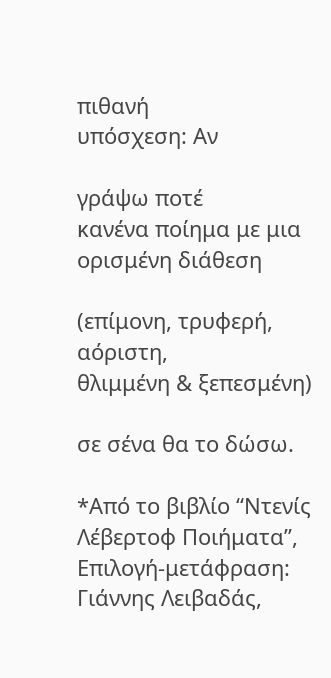πιθανή
υπόσχεση: Αν

γράψω ποτέ
κανένα ποίημα με μια ορισμένη διάθεση

(επίμονη, τρυφερή, αόριστη,
θλιμμένη & ξεπεσμένη)

σε σένα θα το δώσω.

*Από το βιβλίο “Ντενίς Λέβερτοφ Ποιήματα”, Επιλογή-μετάφραση: Γιάννης Λειβαδάς,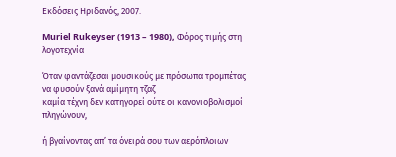Εκδόσεις Ηριδανός, 2007.

Muriel Rukeyser (1913 – 1980), Φόρος τιμής στη λογοτεχνία

Όταν φαντάζεσαι μουσικούς με πρόσωπα τρομπέτας
να φυσούν ξανά αμίμητη τζαζ
καμία τέχνη δεν κατηγορεί ούτε οι κανονιοβολισμοί πληγώνουν,

ή βγαίνοντας απ’ τα όνειρά σου των αερόπλοιων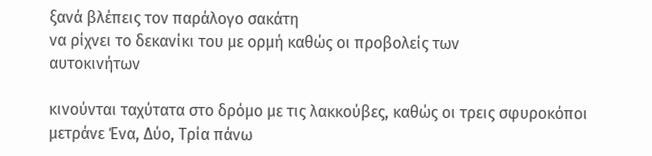ξανά βλέπεις τον παράλογο σακάτη
να ρίχνει το δεκανίκι του με ορμή καθώς οι προβολείς των
αυτοκινήτων

κινούνται ταχύτατα στο δρόμο με τις λακκούβες, καθώς οι τρεις σφυροκόποι
μετράνε Ένα, Δύο, Τρία πάνω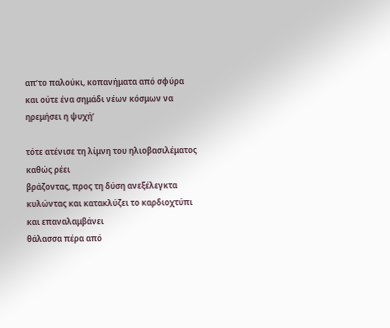απ’το παλούκι, κοπανήματα από σφύρα
και ούτε ένα σημάδι νέων κόσμων να ηρεμήσει η ψυχή’

τότε ατένισε τη λίμνη του ηλιοβασιλέματος καθώς ρέει
βράζοντας, προς τη δύση ανεξέλεγκτα
κυλώντας και κατακλύζει το καρδιοχτύπι και επαναλαμβάνει
θάλασσα πέρα από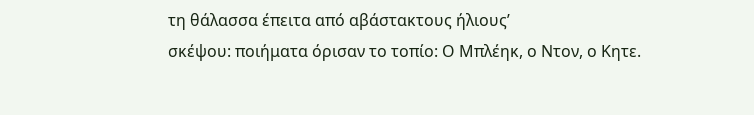τη θάλασσα έπειτα από αβάστακτους ήλιους’
σκέψου: ποιήματα όρισαν το τοπίο: Ο Μπλέηκ, ο Ντον, ο Κητε.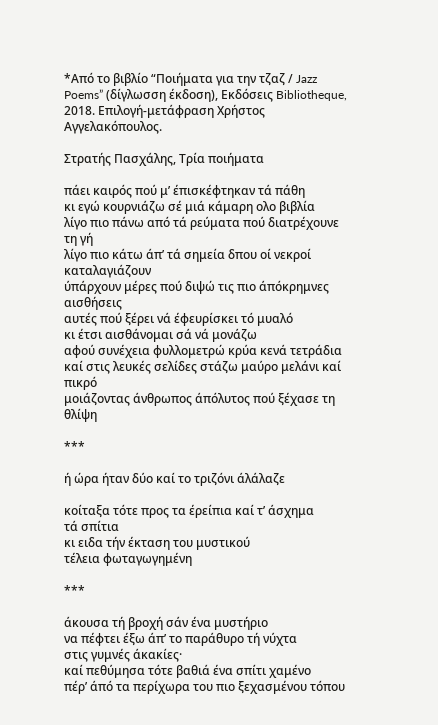*Από το βιβλίο “Ποιήματα για την τζαζ / Jazz Poems” (δίγλωσση έκδοση), Εκδόσεις Bibliotheque, 2018. Επιλογή-μετάφραση Χρήστος Αγγελακόπουλος.

Στρατής Πασχάλης, Τρία ποιήματα

πάει καιρός πού μ’ έπισκέφτηκαν τά πάθη
κι εγώ κουρνιάζω σέ μιά κάμαρη ολο βιβλία
λίγο πιο πάνω από τά ρεύματα πού διατρέχουνε τη γή
λίγο πιο κάτω άπ’ τά σημεία δπου οί νεκροί καταλαγιάζουν
ύπάρχουν μέρες πού διψώ τις πιο άπόκρημνες αισθήσεις
αυτές πού ξέρει νά έφευρίσκει τό μυαλό
κι έτσι αισθάνομαι σά νά μονάζω
αφού συνέχεια φυλλομετρώ κρύα κενά τετράδια
καί στις λευκές σελίδες στάζω μαύρο μελάνι καί πικρό
μοιάζοντας άνθρωπος άπόλυτος πού ξέχασε τη θλίψη

***

ή ώρα ήταν δύο καί το τριζόνι άλάλαζε

κοίταξα τότε προς τα έρείπια καί τ’ άσχημα
τά σπίτια
κι ειδα τήν έκταση του μυστικού
τέλεια φωταγωγημένη

***

άκουσα τή βροχή σάν ένα μυστήριο
να πέφτει έξω άπ’ το παράθυρο τή νύχτα
στις γυμνές άκακίες·
καί πεθύμησα τότε βαθιά ένα σπίτι χαμένο
πέρ’ άπό τα περίχωρα του πιο ξεχασμένου τόπου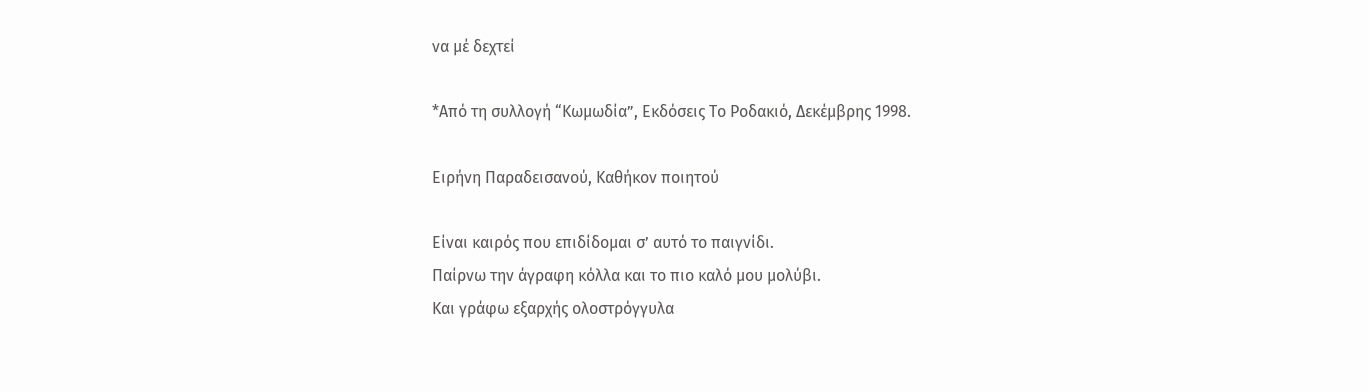να μέ δεχτεί

*Από τη συλλογή “Κωμωδία”, Εκδόσεις Το Ροδακιό, Δεκέμβρης 1998.

Ειρήνη Παραδεισανού, Καθήκον ποιητού

Είναι καιρός που επιδίδομαι σ’ αυτό το παιγνίδι.
Παίρνω την άγραφη κόλλα και το πιο καλό μου μολύβι.
Και γράφω εξαρχής ολοστρόγγυλα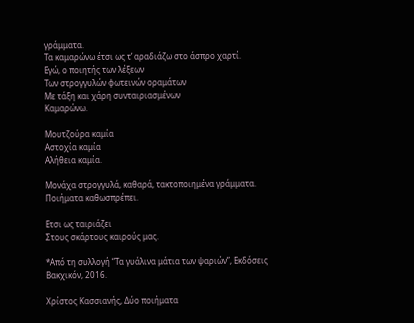γράμματα.
Τα καμαρώνω έτσι ως τ’ αραδιάζω στο άσπρο χαρτί.
Εγώ, ο ποιητής των λέξεων
Των στρογγυλών φωτεινών οραμάτων
Με τάξη και χάρη συνταιριασμένων
Καμαρώνω.

Μουτζούρα καμία
Αστοχία καμία
Αλήθεια καμία.

Μονάχα στρογγυλά, καθαρά, τακτοποιημένα γράμματα.
Ποιήματα καθωσπρέπει.

Ετσι ως ταιριάζει
Στους σκάρτους καιρούς μας.

*Από τη συλλογή “Τα γυάλινα μάτια των ψαριών”, Εκδόσεις Βακχικόν, 2016.

Χρίστος Κασσιανής, Δύο ποιήματα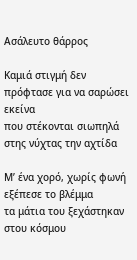Ασάλευτο θάρρος

Καμιά στιγμή δεν πρόφτασε για να σαρώσει εκείνα
που στέκονται σιωπηλά στης νύχτας την αχτίδα

Μ’ ένα χορό, χωρίς φωνή εξέπεσε το βλέμμα
τα μάτια του ξεχάστηκαν στου κόσμου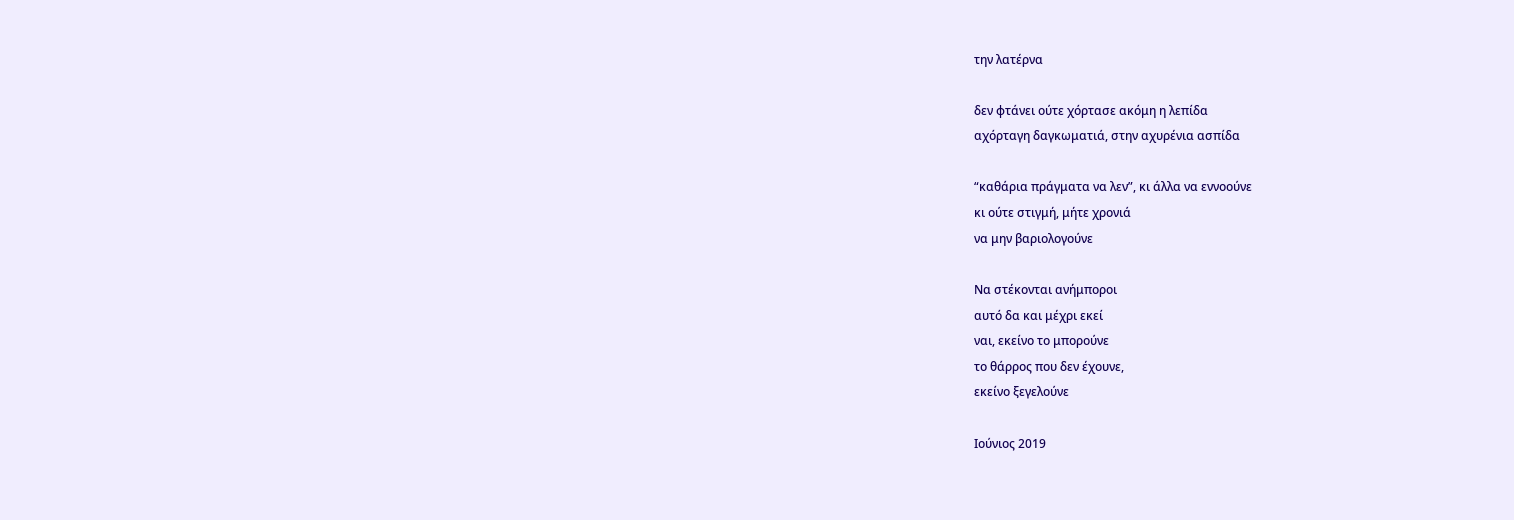την λατέρνα

δεν φτάνει ούτε χόρτασε ακόμη η λεπίδα
αχόρταγη δαγκωματιά, στην αχυρένια ασπίδα

“καθάρια πράγματα να λεν”, κι άλλα να εννοούνε
κι ούτε στιγμή, μήτε χρονιά
να μην βαριολογούνε

Να στέκονται ανήμποροι
αυτό δα και μέχρι εκεί
ναι, εκείνο το μπορούνε
το θάρρος που δεν έχουνε,
εκείνο ξεγελούνε

Ιούνιος 2019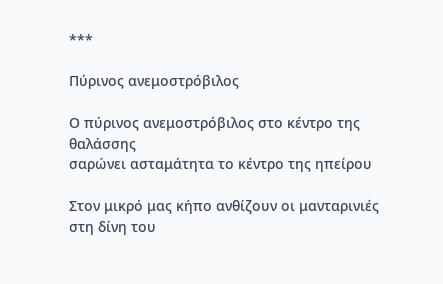***

Πύρινος ανεμοστρόβιλος

Ο πύρινος ανεμοστρόβιλος στο κέντρο της θαλάσσης
σαρώνει ασταμάτητα το κέντρο της ηπείρου

Στον μικρό μας κήπο ανθίζουν οι μανταρινιές
στη δίνη του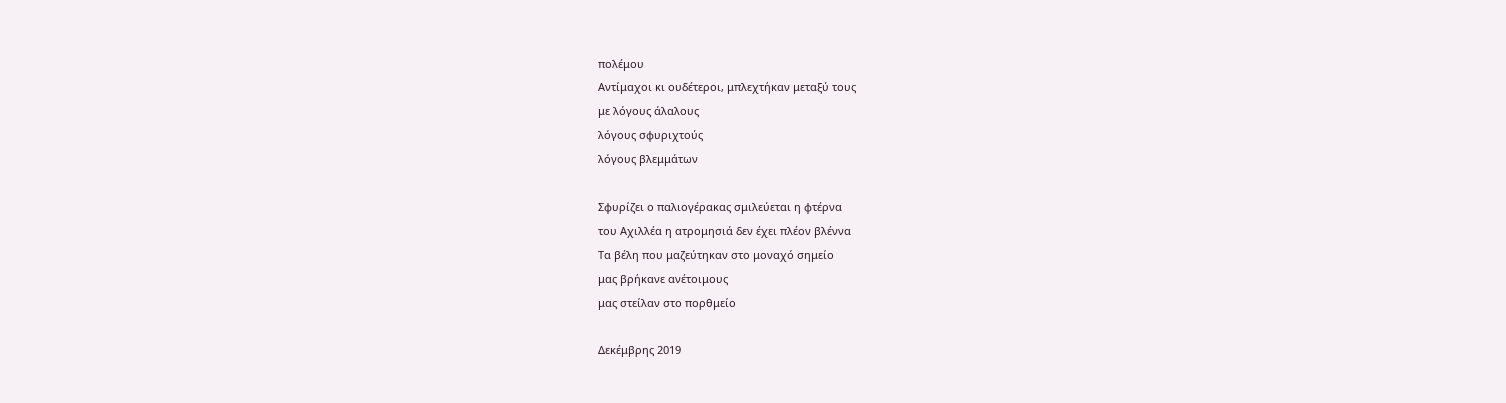πολέμου
Αντίμαχοι κι ουδέτεροι, μπλεχτήκαν μεταξύ τους
με λόγους άλαλους
λόγους σφυριχτούς
λόγους βλεμμάτων

Σφυρίζει ο παλιογέρακας σμιλεύεται η φτέρνα
του Αχιλλέα η ατρομησιά δεν έχει πλέον βλέννα
Τα βέλη που μαζεύτηκαν στο μοναχό σημείο
μας βρήκανε ανέτοιμους
μας στείλαν στο πορθμείο

Δεκέμβρης 2019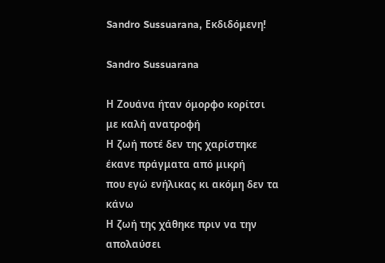Sandro Sussuarana, Εκδιδόμενη!

Sandro Sussuarana

Η Ζουάνα ήταν όμορφο κορίτσι
με καλή ανατροφή
Η ζωή ποτέ δεν της χαρίστηκε
έκανε πράγματα από μικρή
που εγώ ενήλικας κι ακόμη δεν τα κάνω
Η ζωή της χάθηκε πριν να την απολαύσει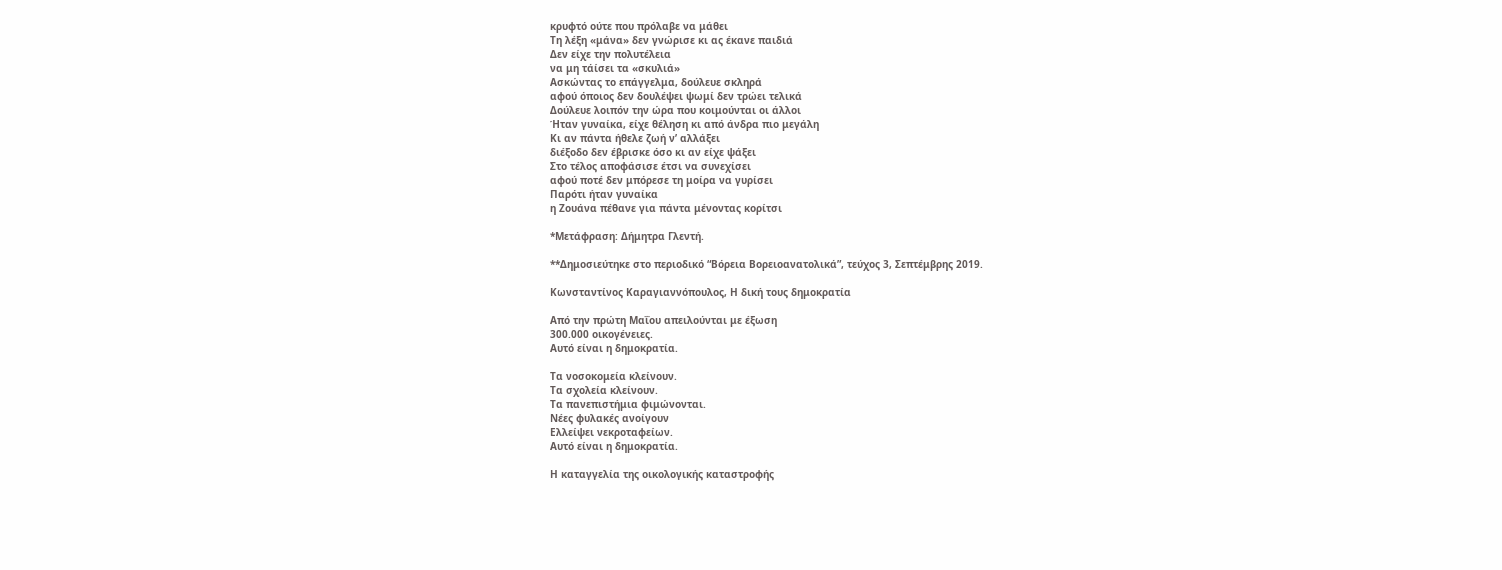κρυφτό ούτε που πρόλαβε να μάθει
Τη λέξη «μάνα» δεν γνώρισε κι ας έκανε παιδιά
Δεν είχε την πολυτέλεια
να μη τάίσει τα «σκυλιά»
Ασκώντας το επάγγελμα, δούλευε σκληρά
αφού όποιος δεν δουλέψει ψωμί δεν τρώει τελικά
Δούλευε λοιπόν την ώρα που κοιμούνται οι άλλοι
Ήταν γυναίκα, είχε θέληση κι από άνδρα πιο μεγάλη
Κι αν πάντα ήθελε ζωή ν’ αλλάξει
διέξοδο δεν έβρισκε όσο κι αν είχε ψάξει
Στο τέλος αποφάσισε έτσι να συνεχίσει
αφού ποτέ δεν μπόρεσε τη μοίρα να γυρίσει
Παρότι ήταν γυναίκα
η Ζουάνα πέθανε για πάντα μένοντας κορίτσι

*Μετάφραση: Δήμητρα Γλεντή.

**Δημοσιεύτηκε στο περιοδικό “Βόρεια Βορειοανατολικά”, τεύχος 3, Σεπτέμβρης 2019.

Κωνσταντίνος Καραγιαννόπουλος, Η δική τους δημοκρατία

Από την πρώτη Μαΐου απειλούνται με έξωση
300.000 οικογένειες.
Αυτό είναι η δημοκρατία.

Τα νοσοκομεία κλείνουν.
Τα σχολεία κλείνουν.
Τα πανεπιστήμια φιμώνονται.
Νέες φυλακές ανοίγουν
Ελλείψει νεκροταφείων.
Αυτό είναι η δημοκρατία.

Η καταγγελία της οικολογικής καταστροφής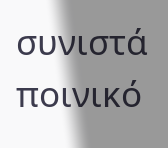συνιστά ποινικό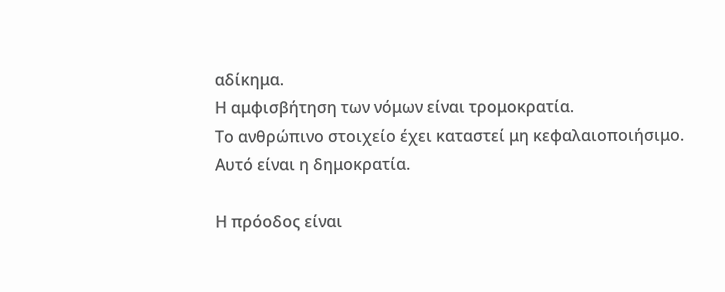αδίκημα.
Η αμφισβήτηση των νόμων είναι τρομοκρατία.
Το ανθρώπινο στοιχείο έχει καταστεί μη κεφαλαιοποιήσιμο.
Αυτό είναι η δημοκρατία.

Η πρόοδος είναι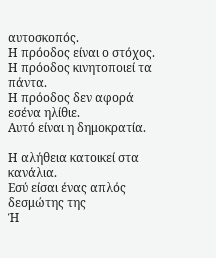αυτοσκοπός.
Η πρόοδος είναι ο στόχος.
Η πρόοδος κινητοποιεί τα πάντα.
Η πρόοδος δεν αφορά εσένα ηλίθιε.
Αυτό είναι η δημοκρατία.

Η αλήθεια κατοικεί στα κανάλια.
Εσύ είσαι ένας απλός δεσμώτης της
Ή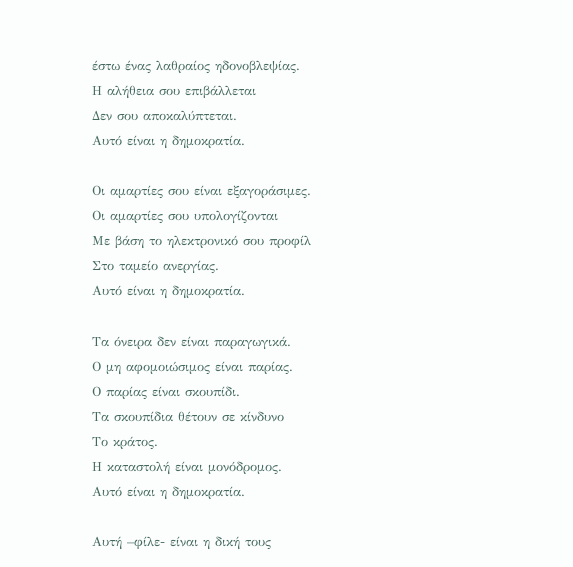έστω ένας λαθραίος ηδονοβλεψίας.
Η αλήθεια σου επιβάλλεται
Δεν σου αποκαλύπτεται.
Αυτό είναι η δημοκρατία.

Οι αμαρτίες σου είναι εξαγοράσιμες.
Οι αμαρτίες σου υπολογίζονται
Με βάση το ηλεκτρονικό σου προφίλ
Στο ταμείο ανεργίας.
Αυτό είναι η δημοκρατία.

Τα όνειρα δεν είναι παραγωγικά.
Ο μη αφομοιώσιμος είναι παρίας.
Ο παρίας είναι σκουπίδι.
Τα σκουπίδια θέτουν σε κίνδυνο
Το κράτος.
Η καταστολή είναι μονόδρομος.
Αυτό είναι η δημοκρατία.

Αυτή –φίλε- είναι η δική τους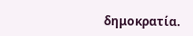δημοκρατία.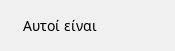Αυτοί είναι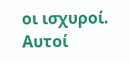οι ισχυροί.
Αυτοί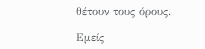θέτουν τους όρους.

Εμείς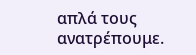απλά τους ανατρέπουμε.